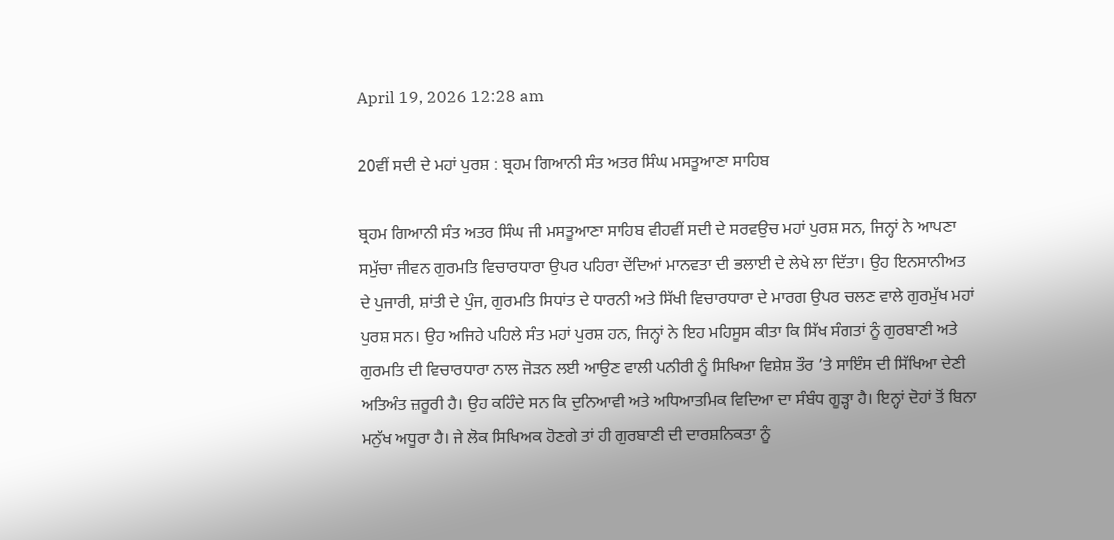April 19, 2026 12:28 am

20ਵੀਂ ਸਦੀ ਦੇ ਮਹਾਂ ਪੁਰਸ਼ : ਬ੍ਰਹਮ ਗਿਆਨੀ ਸੰਤ ਅਤਰ ਸਿੰਘ ਮਸਤੂਆਣਾ ਸਾਹਿਬ

ਬ੍ਰਹਮ ਗਿਆਨੀ ਸੰਤ ਅਤਰ ਸਿੰਘ ਜੀ ਮਸਤੂਆਣਾ ਸਾਹਿਬ ਵੀਹਵੀਂ ਸਦੀ ਦੇ ਸਰਵਉਚ ਮਹਾਂ ਪੁਰਸ਼ ਸਨ, ਜਿਨ੍ਹਾਂ ਨੇ ਆਪਣਾ ਸਮੁੱਚਾ ਜੀਵਨ ਗੁਰਮਤਿ ਵਿਚਾਰਧਾਰਾ ਉਪਰ ਪਹਿਰਾ ਦੇਂਦਿਆਂ ਮਾਨਵਤਾ ਦੀ ਭਲਾਈ ਦੇ ਲੇਖੇ ਲਾ ਦਿੱਤਾ। ਉਹ ਇਨਸਾਨੀਅਤ ਦੇ ਪੁਜਾਰੀ, ਸ਼ਾਂਤੀ ਦੇ ਪੁੰਜ, ਗੁਰਮਤਿ ਸਿਧਾਂਤ ਦੇ ਧਾਰਨੀ ਅਤੇ ਸਿੱਖੀ ਵਿਚਾਰਧਾਰਾ ਦੇ ਮਾਰਗ ਉਪਰ ਚਲਣ ਵਾਲੇ ਗੁਰਮੁੱਖ ਮਹਾਂ ਪੁਰਸ਼ ਸਨ। ਉਹ ਅਜਿਹੇ ਪਹਿਲੇ ਸੰਤ ਮਹਾਂ ਪੁਰਸ਼ ਹਨ, ਜਿਨ੍ਹਾਂ ਨੇ ਇਹ ਮਹਿਸੂਸ ਕੀਤਾ ਕਿ ਸਿੱਖ ਸੰਗਤਾਂ ਨੂੰ ਗੁਰਬਾਣੀ ਅਤੇ ਗੁਰਮਤਿ ਦੀ ਵਿਚਾਰਧਾਰਾ ਨਾਲ ਜੋੜਨ ਲਈ ਆਉਣ ਵਾਲੀ ਪਨੀਰੀ ਨੂੰ ਸਿਖਿਆ ਵਿਸ਼ੇਸ਼ ਤੌਰ ’ਤੇ ਸਾਇੰਸ ਦੀ ਸਿੱਖਿਆ ਦੇਣੀ ਅਤਿਅੰਤ ਜ਼ਰੂਰੀ ਹੈ। ਉਹ ਕਹਿੰਦੇ ਸਨ ਕਿ ਦੁਨਿਆਵੀ ਅਤੇ ਅਧਿਆਤਮਿਕ ਵਿਦਿਆ ਦਾ ਸੰਬੰਧ ਗੂੜ੍ਹਾ ਹੈ। ਇਨ੍ਹਾਂ ਦੋਹਾਂ ਤੋਂ ਬਿਨਾ ਮਨੁੱਖ ਅਧੂਰਾ ਹੈ। ਜੇ ਲੋਕ ਸਿਖਿਅਕ ਹੋਣਗੇ ਤਾਂ ਹੀ ਗੁਰਬਾਣੀ ਦੀ ਦਾਰਸ਼ਨਿਕਤਾ ਨੂੰ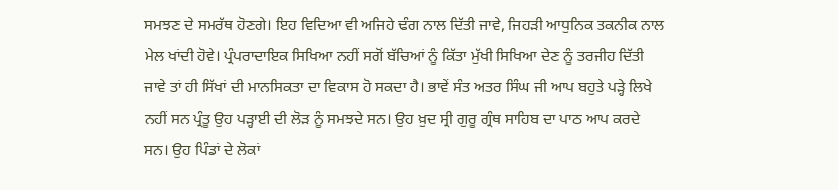ਸਮਝਣ ਦੇ ਸਮਰੱਥ ਹੋਣਗੇ। ਇਹ ਵਿਦਿਆ ਵੀ ਅਜਿਹੇ ਢੰਗ ਨਾਲ ਦਿੱਤੀ ਜਾਵੇ, ਜਿਹੜੀ ਆਧੁਨਿਕ ਤਕਨੀਕ ਨਾਲ ਮੇਲ ਖਾਂਦੀ ਹੋਵੇ। ਪ੍ਰੰਪਰਾਦਾਇਕ ਸਿਖਿਆ ਨਹੀਂ ਸਗੋਂ ਬੱਚਿਆਂ ਨੂੰ ਕਿੱਤਾ ਮੁੱਖੀ ਸਿਖਿਆ ਦੇਣ ਨੂੰ ਤਰਜੀਹ ਦਿੱਤੀ ਜਾਵੇ ਤਾਂ ਹੀ ਸਿੱਖਾਂ ਦੀ ਮਾਨਸਿਕਤਾ ਦਾ ਵਿਕਾਸ ਹੋ ਸਕਦਾ ਹੈ। ਭਾਵੇਂ ਸੰਤ ਅਤਰ ਸਿੰਘ ਜੀ ਆਪ ਬਹੁਤੇ ਪੜ੍ਹੇ ਲਿਖੇ ਨਹੀਂ ਸਨ ਪ੍ਰੰਤੂ ਉਹ ਪੜ੍ਹਾਈ ਦੀ ਲੋੜ ਨੂੰ ਸਮਝਦੇ ਸਨ। ਉਹ ਖ਼ੁਦ ਸ੍ਰੀ ਗੁਰੂ ਗ੍ਰੰਥ ਸਾਹਿਬ ਦਾ ਪਾਠ ਆਪ ਕਰਦੇ ਸਨ। ਉਹ ਪਿੰਡਾਂ ਦੇ ਲੋਕਾਂ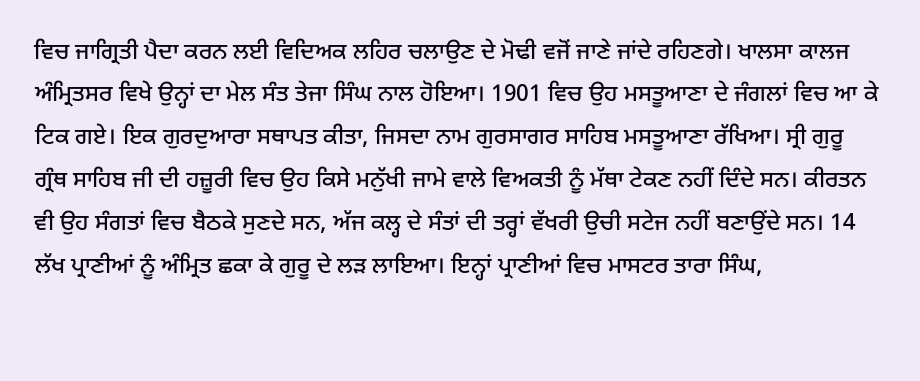ਵਿਚ ਜਾਗ੍ਰਿਤੀ ਪੈਦਾ ਕਰਨ ਲਈ ਵਿਦਿਅਕ ਲਹਿਰ ਚਲਾਉਣ ਦੇ ਮੋਢੀ ਵਜੋਂ ਜਾਣੇ ਜਾਂਦੇ ਰਹਿਣਗੇ। ਖਾਲਸਾ ਕਾਲਜ ਅੰਮ੍ਰਿਤਸਰ ਵਿਖੇ ਉਨ੍ਹਾਂ ਦਾ ਮੇਲ ਸੰਤ ਤੇਜਾ ਸਿੰਘ ਨਾਲ ਹੋਇਆ। 1901 ਵਿਚ ਉਹ ਮਸਤੂਆਣਾ ਦੇ ਜੰਗਲਾਂ ਵਿਚ ਆ ਕੇ ਟਿਕ ਗਏ। ਇਕ ਗੁਰਦੁਆਰਾ ਸਥਾਪਤ ਕੀਤਾ, ਜਿਸਦਾ ਨਾਮ ਗੁਰਸਾਗਰ ਸਾਹਿਬ ਮਸਤੂਆਣਾ ਰੱਖਿਆ। ਸ੍ਰੀ ਗੁਰੂ ਗ੍ਰੰਥ ਸਾਹਿਬ ਜੀ ਦੀ ਹਜ਼ੂਰੀ ਵਿਚ ਉਹ ਕਿਸੇ ਮਨੁੱਖੀ ਜਾਮੇ ਵਾਲੇ ਵਿਅਕਤੀ ਨੂੰ ਮੱਥਾ ਟੇਕਣ ਨਹੀਂ ਦਿੰਦੇ ਸਨ। ਕੀਰਤਨ ਵੀ ਉਹ ਸੰਗਤਾਂ ਵਿਚ ਬੈਠਕੇ ਸੁਣਦੇ ਸਨ, ਅੱਜ ਕਲ੍ਹ ਦੇ ਸੰਤਾਂ ਦੀ ਤਰ੍ਹਾਂ ਵੱਖਰੀ ਉਚੀ ਸਟੇਜ ਨਹੀਂ ਬਣਾਉਂਦੇ ਸਨ। 14 ਲੱਖ ਪ੍ਰਾਣੀਆਂ ਨੂੰ ਅੰਮ੍ਰਿਤ ਛਕਾ ਕੇ ਗੁਰੂ ਦੇ ਲੜ ਲਾਇਆ। ਇਨ੍ਹਾਂ ਪ੍ਰਾਣੀਆਂ ਵਿਚ ਮਾਸਟਰ ਤਾਰਾ ਸਿੰਘ,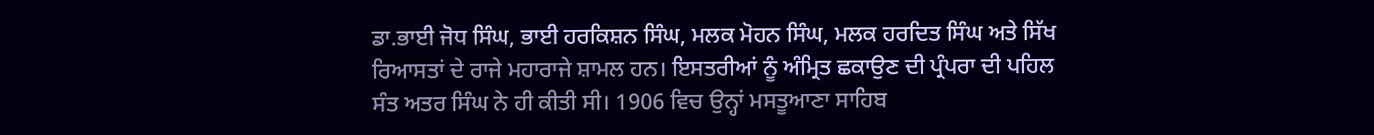ਡਾ.ਭਾਈ ਜੋਧ ਸਿੰਘ, ਭਾਈ ਹਰਕਿਸ਼ਨ ਸਿੰਘ, ਮਲਕ ਮੋਹਨ ਸਿੰਘ, ਮਲਕ ਹਰਦਿਤ ਸਿੰਘ ਅਤੇ ਸਿੱਖ ਰਿਆਸਤਾਂ ਦੇ ਰਾਜੇ ਮਹਾਰਾਜੇ ਸ਼ਾਮਲ ਹਨ। ਇਸਤਰੀਆਂ ਨੂੰ ਅੰਮ੍ਰਿਤ ਛਕਾਉਣ ਦੀ ਪ੍ਰੰਪਰਾ ਦੀ ਪਹਿਲ ਸੰਤ ਅਤਰ ਸਿੰਘ ਨੇ ਹੀ ਕੀਤੀ ਸੀ। 1906 ਵਿਚ ਉਨ੍ਹਾਂ ਮਸਤੂਆਣਾ ਸਾਹਿਬ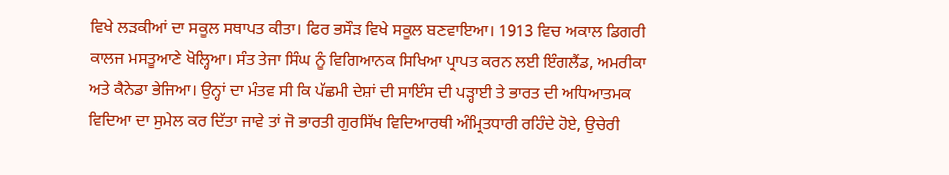ਵਿਖੇ ਲੜਕੀਆਂ ਦਾ ਸਕੂਲ ਸਥਾਪਤ ਕੀਤਾ। ਫਿਰ ਭਸੌੜ ਵਿਖੇ ਸਕੂਲ ਬਣਵਾਇਆ। 1913 ਵਿਚ ਅਕਾਲ ਡਿਗਰੀ ਕਾਲਜ ਮਸਤੂਆਣੇ ਖੋਲ੍ਹਿਆ। ਸੰਤ ਤੇਜਾ ਸਿੰਘ ਨੂੰ ਵਿਗਿਆਨਕ ਸਿਖਿਆ ਪ੍ਰਾਪਤ ਕਰਨ ਲਈ ਇੰਗਲੈਂਡ, ਅਮਰੀਕਾ ਅਤੇ ਕੈਨੇਡਾ ਭੇਜਿਆ। ਉਨ੍ਹਾਂ ਦਾ ਮੰਤਵ ਸੀ ਕਿ ਪੱਛਮੀ ਦੇਸ਼ਾਂ ਦੀ ਸਾਇੰਸ ਦੀ ਪੜ੍ਹਾਈ ਤੇ ਭਾਰਤ ਦੀ ਅਧਿਆਤਮਕ ਵਿਦਿਆ ਦਾ ਸੁਮੇਲ ਕਰ ਦਿੱਤਾ ਜਾਵੇ ਤਾਂ ਜੋ ਭਾਰਤੀ ਗੁਰਸਿੱਖ ਵਿਦਿਆਰਥੀ ਅੰਮ੍ਰਿਤਧਾਰੀ ਰਹਿੰਦੇ ਹੋਏ, ਉਚੇਰੀ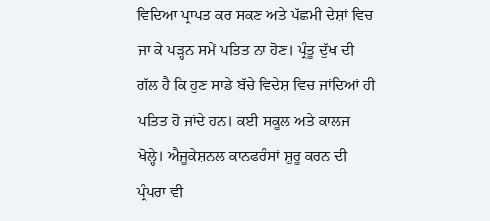ਵਿਦਿਆ ਪ੍ਰਾਪਤ ਕਰ ਸਕਣ ਅਤੇ ਪੱਛਮੀ ਦੇਸ਼ਾਂ ਵਿਚ ਜਾ ਕੇ ਪੜ੍ਹਨ ਸਮੇਂ ਪਤਿਤ ਨਾ ਹੋਣ। ਪ੍ਰੰਤੂ ਦੁੱਖ ਦੀ ਗੱਲ ਹੈ ਕਿ ਹੁਣ ਸਾਡੇ ਬੱਚੇ ਵਿਦੇਸ਼ ਵਿਚ ਜਾਂਦਿਆਂ ਹੀ ਪਤਿਤ ਹੋ ਜਾਂਦੇ ਹਨ। ਕਈ ਸਕੂਲ ਅਤੇ ਕਾਲਜ ਖੋਲ੍ਹੇ। ਐਜੂਕੇਸ਼ਨਲ ਕਾਨਫਰੰਸਾਂ ਸ਼ੁਰੂ ਕਰਨ ਦੀ ਪ੍ਰੰਪਰਾ ਵੀ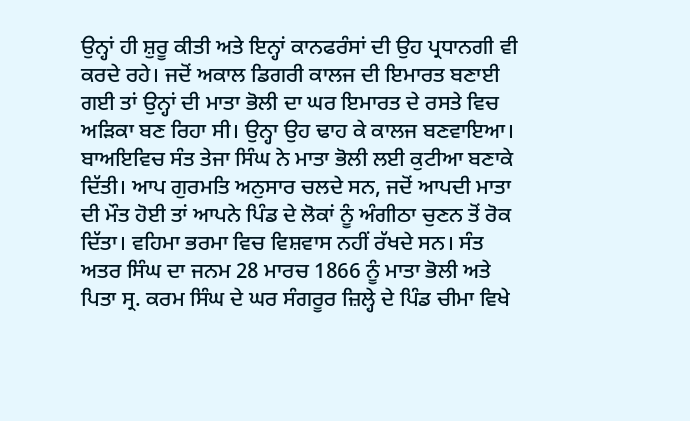ਉਨ੍ਹਾਂ ਹੀ ਸ਼ੁਰੂ ਕੀਤੀ ਅਤੇ ਇਨ੍ਹਾਂ ਕਾਨਫਰੰਸਾਂ ਦੀ ਉਹ ਪ੍ਰਧਾਨਗੀ ਵੀ ਕਰਦੇ ਰਹੇ। ਜਦੋਂ ਅਕਾਲ ਡਿਗਰੀ ਕਾਲਜ ਦੀ ਇਮਾਰਤ ਬਣਾਈ ਗਈ ਤਾਂ ਉਨ੍ਹਾਂ ਦੀ ਮਾਤਾ ਭੋਲੀ ਦਾ ਘਰ ਇਮਾਰਤ ਦੇ ਰਸਤੇ ਵਿਚ ਅੜਿਕਾ ਬਣ ਰਿਹਾ ਸੀ। ਉਨ੍ਹਾ ਉਹ ਢਾਹ ਕੇ ਕਾਲਜ ਬਣਵਾਇਆ। ਬਾਅਇਵਿਚ ਸੰਤ ਤੇਜਾ ਸਿੰਘ ਨੇ ਮਾਤਾ ਭੋਲੀ ਲਈ ਕੁਟੀਆ ਬਣਾਕੇ ਦਿੱਤੀ। ਆਪ ਗੁਰਮਤਿ ਅਨੁਸਾਰ ਚਲਦੇ ਸਨ, ਜਦੋਂ ਆਪਦੀ ਮਾਤਾ ਦੀ ਮੌਤ ਹੋਈ ਤਾਂ ਆਪਨੇ ਪਿੰਡ ਦੇ ਲੋਕਾਂ ਨੂੰ ਅੰਗੀਠਾ ਚੁਣਨ ਤੋਂ ਰੋਕ ਦਿੱਤਾ। ਵਹਿਮਾ ਭਰਮਾ ਵਿਚ ਵਿਸ਼ਵਾਸ ਨਹੀਂ ਰੱਖਦੇ ਸਨ। ਸੰਤ ਅਤਰ ਸਿੰਘ ਦਾ ਜਨਮ 28 ਮਾਰਚ 1866 ਨੂੰ ਮਾਤਾ ਭੋਲੀ ਅਤੇ ਪਿਤਾ ਸ੍ਰ. ਕਰਮ ਸਿੰਘ ਦੇ ਘਰ ਸੰਗਰੂਰ ਜ਼ਿਲ੍ਹੇ ਦੇ ਪਿੰਡ ਚੀਮਾ ਵਿਖੇ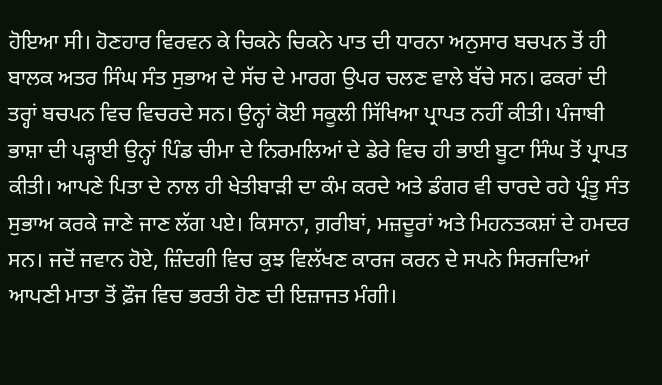ਹੋਇਆ ਸੀ। ਹੋਣਹਾਰ ਵਿਰਵਨ ਕੇ ਚਿਕਨੇ ਚਿਕਨੇ ਪਾਤ ਦੀ ਧਾਰਨਾ ਅਨੁਸਾਰ ਬਚਪਨ ਤੋਂ ਹੀ ਬਾਲਕ ਅਤਰ ਸਿੰਘ ਸੰਤ ਸੁਭਾਅ ਦੇ ਸੱਚ ਦੇ ਮਾਰਗ ਉਪਰ ਚਲਣ ਵਾਲੇ ਬੱਚੇ ਸਨ। ਫਕਰਾਂ ਦੀ ਤਰ੍ਹਾਂ ਬਚਪਨ ਵਿਚ ਵਿਚਰਦੇ ਸਨ। ਉਨ੍ਹਾਂ ਕੋਈ ਸਕੂਲੀ ਸਿੱਖਿਆ ਪ੍ਰਾਪਤ ਨਹੀਂ ਕੀਤੀ। ਪੰਜਾਬੀ ਭਾਸ਼ਾ ਦੀ ਪੜ੍ਹਾਈ ਉਨ੍ਹਾਂ ਪਿੰਡ ਚੀਮਾ ਦੇ ਨਿਰਮਲਿਆਂ ਦੇ ਡੇਰੇ ਵਿਚ ਹੀ ਭਾਈ ਬੂਟਾ ਸਿੰਘ ਤੋਂ ਪ੍ਰਾਪਤ ਕੀਤੀ। ਆਪਣੇ ਪਿਤਾ ਦੇ ਨਾਲ ਹੀ ਖੇਤੀਬਾੜੀ ਦਾ ਕੰਮ ਕਰਦੇ ਅਤੇ ਡੰਗਰ ਵੀ ਚਾਰਦੇ ਰਹੇ ਪ੍ਰੰਤੂ ਸੰਤ ਸੁਭਾਅ ਕਰਕੇ ਜਾਣੇ ਜਾਣ ਲੱਗ ਪਏ। ਕਿਸਾਨਾ, ਗ਼ਰੀਬਾਂ, ਮਜ਼ਦੂਰਾਂ ਅਤੇ ਮਿਹਨਤਕਸ਼ਾਂ ਦੇ ਹਮਦਰ ਸਨ। ਜਦੋਂ ਜਵਾਨ ਹੋਏ, ਜ਼ਿੰਦਗੀ ਵਿਚ ਕੁਝ ਵਿਲੱਖਣ ਕਾਰਜ ਕਰਨ ਦੇ ਸਪਨੇ ਸਿਰਜਦਿਆਂ ਆਪਣੀ ਮਾਤਾ ਤੋਂ ਫ਼ੌਜ ਵਿਚ ਭਰਤੀ ਹੋਣ ਦੀ ਇਜ਼ਾਜਤ ਮੰਗੀ।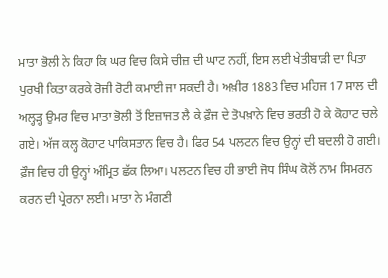ਮਾਤਾ ਭੋਲੀ ਨੇ ਕਿਹਾ ਕਿ ਘਰ ਵਿਚ ਕਿਸੇ ਚੀਜ਼ ਦੀ ਘਾਟ ਨਹੀਂ, ਇਸ ਲਈ ਖੇਤੀਬਾੜੀ ਦਾ ਪਿਤਾ ਪੁਰਖੀ ਕਿਤਾ ਕਰਕੇ ਰੋਜੀ ਰੋਟੀ ਕਮਾਈ ਜਾ ਸਕਦੀ ਹੈ। ਅਖ਼ੀਰ 1883 ਵਿਚ ਮਹਿਜ 17 ਸਾਲ ਦੀ ਅਲ੍ਹੜ੍ਹ ਉਮਰ ਵਿਚ ਮਾਤਾ ਭੋਲੀ ਤੋਂ ਇਜ਼ਾਜਤ ਲੈ ਕੇ ਫ਼ੌਜ ਦੇ ਤੋਪਖ਼ਾਨੇ ਵਿਚ ਭਰਤੀ ਹੋ ਕੇ ਕੋਹਾਟ ਚਲੇ ਗਏ। ਅੱਜ ਕਲ੍ਹ ਕੋਹਾਟ ਪਾਕਿਸਤਾਨ ਵਿਚ ਹੈ। ਫਿਰ 54 ਪਲਟਨ ਵਿਚ ਉਨ੍ਹਾਂ ਦੀ ਬਦਲੀ ਹੋ ਗਈ। ਫ਼ੌਜ ਵਿਚ ਹੀ ਉਨ੍ਹਾਂ ਅੰਮ੍ਰਿਤ ਛੱਕ ਲਿਆ। ਪਲਟਨ ਵਿਚ ਹੀ ਭਾਈ ਜੋਧ ਸਿੰਘ ਕੋਲੋਂ ਨਾਮ ਸਿਮਰਨ ਕਰਨ ਦੀ ਪ੍ਰੇਰਨਾ ਲਈ। ਮਾਤਾ ਨੇ ਮੰਗਣੀ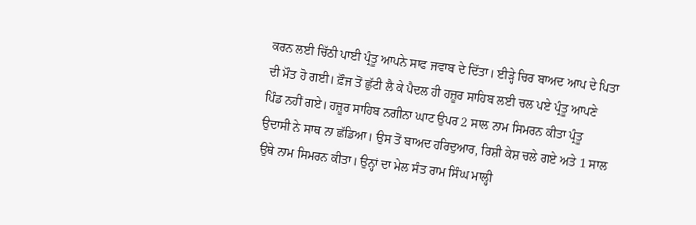ਕਰਨ ਲਈ ਚਿੱਠੀ ਪਾਈ ਪ੍ਰੰਤੂ ਆਪਨੇ ਸਾਫ ਜਵਾਬ ਦੇ ਦਿੱਤਾ। ਈੜ੍ਹੇ ਚਿਰ ਬਾਅਦ ਆਪ ਦੇ ਪਿਤਾ ਦੀ ਮੌਤ ਹੋ ਗਈ। ਫ਼ੌਜ ਤੋਂ ਛੁੱਟੀ ਲੈ ਕੇ ਪੈਦਲ ਹੀ ਹਜ਼ੂਰ ਸਾਹਿਬ ਲਈ ਚਲ ਪਏ ਪ੍ਰੰਤੂ ਆਪਣੇ ਪਿੰਡ ਨਹੀਂ ਗਏ। ਹਜ਼ੂਰ ਸਾਹਿਬ ਨਗੀਨਾ ਘਾਟ ਉਪਰ 2 ਸਾਲ ਨਾਮ ਸਿਮਰਨ ਕੀਤਾ ਪ੍ਰੰਤੂ ਉਦਾਸੀ ਨੇ ਸਾਥ ਨਾ ਛੱਡਿਆ। ਉਸ ਤੋਂ ਬਾਅਦ ਹਰਿਦੁਆਰ, ਰਿਸ਼ੀ ਕੇਸ਼ ਚਲੇ ਗਏ ਅਤੇ 1 ਸਾਲ ਉਥੇ ਨਾਮ ਸਿਮਰਨ ਕੀਤਾ। ਉਨ੍ਹਾਂ ਦਾ ਮੇਲ ਸੰਤ ਰਾਮ ਸਿੰਘ ਮਾਲ੍ਹੀ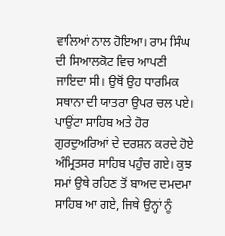ਵਾਲਿਆਂ ਨਾਲ ਹੋਇਆ। ਰਾਮ ਸਿੰਘ ਦੀ ਸਿਆਲਕੋਟ ਵਿਚ ਆਪਣੀ ਜਾਇਦਾ ਸੀ। ਉਥੋਂ ਉਹ ਧਾਰਮਿਕ ਸਥਾਨਾ ਦੀ ਯਾਤਰਾ ਉਪਰ ਚਲ ਪਏ। ਪਾਉਂਟਾ ਸਾਹਿਬ ਅਤੇ ਹੋਰ ਗੁਰਦੁਅਰਿਆਂ ਦੇ ਦਰਸ਼ਨ ਕਰਦੇ ਹੋਏ ਅੰਮ੍ਰਿਤਸਰ ਸਾਹਿਬ ਪਹੁੰਚ ਗਏ। ਕੁਝ ਸਮਾਂ ਉਥੇ ਰਹਿਣ ਤੋਂ ਬਾਅਦ ਦਮਦਮਾ ਸਾਹਿਬ ਆ ਗਏ, ਜਿਥੇ ਉਨ੍ਹਾਂ ਨੂੰ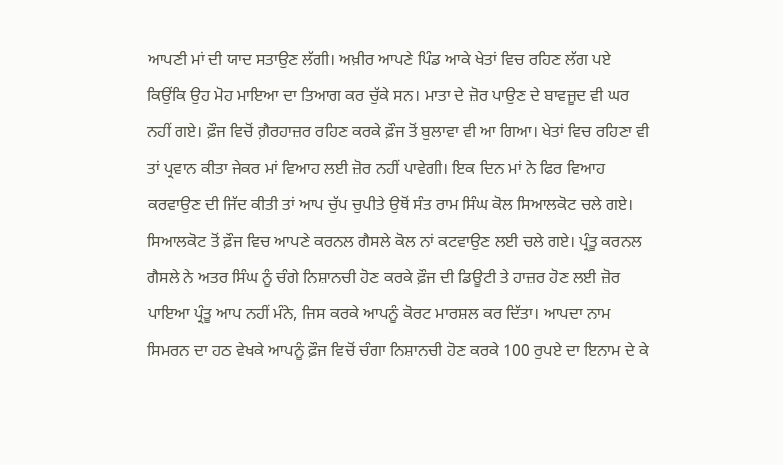ਆਪਣੀ ਮਾਂ ਦੀ ਯਾਦ ਸਤਾਉਣ ਲੱਗੀ। ਅਖ਼ੀਰ ਆਪਣੇ ਪਿੰਡ ਆਕੇ ਖੇਤਾਂ ਵਿਚ ਰਹਿਣ ਲੱਗ ਪਏ ਕਿਉਂਕਿ ਉਹ ਮੋਹ ਮਾਇਆ ਦਾ ਤਿਆਗ ਕਰ ਚੁੱਕੇ ਸਨ। ਮਾਤਾ ਦੇ ਜ਼ੋਰ ਪਾਉਣ ਦੇ ਬਾਵਜੂਦ ਵੀ ਘਰ ਨਹੀਂ ਗਏ। ਫ਼ੌਜ ਵਿਚੋਂ ਗ਼ੈਰਹਾਜ਼ਰ ਰਹਿਣ ਕਰਕੇ ਫ਼ੌਜ ਤੋਂ ਬੁਲਾਵਾ ਵੀ ਆ ਗਿਆ। ਖੇਤਾਂ ਵਿਚ ਰਹਿਣਾ ਵੀ ਤਾਂ ਪ੍ਰਵਾਨ ਕੀਤਾ ਜੇਕਰ ਮਾਂ ਵਿਆਹ ਲਈ ਜ਼ੋਰ ਨਹੀਂ ਪਾਵੇਗੀ। ਇਕ ਦਿਨ ਮਾਂ ਨੇ ਫਿਰ ਵਿਆਹ ਕਰਵਾਉਣ ਦੀ ਜਿੱਦ ਕੀਤੀ ਤਾਂ ਆਪ ਚੁੱਪ ਚੁਪੀਤੇ ਉਥੋਂ ਸੰਤ ਰਾਮ ਸਿੰਘ ਕੋਲ ਸਿਆਲਕੋਟ ਚਲੇ ਗਏ। ਸਿਆਲਕੋਟ ਤੋਂ ਫ਼ੌਜ ਵਿਚ ਆਪਣੇ ਕਰਨਲ ਗੈਸਲੇ ਕੋਲ ਨਾਂ ਕਟਵਾਉਣ ਲਈ ਚਲੇ ਗਏ। ਪ੍ਰੰਤੂ ਕਰਨਲ ਗੈਸਲੇ ਨੇ ਅਤਰ ਸਿੰਘ ਨੂੰ ਚੰਗੇ ਨਿਸ਼ਾਨਚੀ ਹੋਣ ਕਰਕੇ ਫ਼ੌਜ ਦੀ ਡਿਊਟੀ ਤੇ ਹਾਜ਼ਰ ਹੋਣ ਲਈ ਜ਼ੋਰ ਪਾਇਆ ਪ੍ਰੰਤੂ ਆਪ ਨਹੀਂ ਮੰਨੇ, ਜਿਸ ਕਰਕੇ ਆਪਨੂੰ ਕੋਰਟ ਮਾਰਸ਼ਲ ਕਰ ਦਿੱਤਾ। ਆਪਦਾ ਨਾਮ ਸਿਮਰਨ ਦਾ ਹਠ ਵੇਖਕੇ ਆਪਨੂੰ ਫ਼ੌਜ ਵਿਚੋਂ ਚੰਗਾ ਨਿਸ਼ਾਨਚੀ ਹੋਣ ਕਰਕੇ 100 ਰੁਪਏ ਦਾ ਇਨਾਮ ਦੇ ਕੇ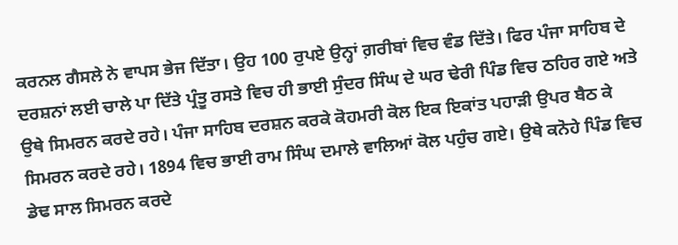ਕਰਨਲ ਗੈਸਲੇ ਨੇ ਵਾਪਸ ਭੇਜ ਦਿੱਤਾ। ਉਹ 100 ਰੁਪਏ ਉਨ੍ਹਾਂ ਗ਼ਰੀਬਾਂ ਵਿਚ ਵੰਡ ਦਿੱਤੇ। ਫਿਰ ਪੰਜਾ ਸਾਹਿਬ ਦੇ ਦਰਸ਼ਨਾਂ ਲਈ ਚਾਲੇ ਪਾ ਦਿੱਤੇ ਪ੍ਰੰਤੂ ਰਸਤੇ ਵਿਚ ਹੀ ਭਾਈ ਸੁੰਦਰ ਸਿੰਘ ਦੇ ਘਰ ਢੇਰੀ ਪਿੰਡ ਵਿਚ ਠਹਿਰ ਗਏ ਅਤੇ ਉਥੇ ਸਿਮਰਨ ਕਰਦੇ ਰਹੇ। ਪੰਜਾ ਸਾਹਿਬ ਦਰਸ਼ਨ ਕਰਕੇ ਕੋਹਮਰੀ ਕੋਲ ਇਕ ਇਕਾਂਤ ਪਹਾੜੀ ਉਪਰ ਬੈਠ ਕੇ ਸਿਮਰਨ ਕਰਦੇ ਰਹੇ। 1894 ਵਿਚ ਭਾਈ ਰਾਮ ਸਿੰਘ ਦਮਾਲੇ ਵਾਲਿਆਂ ਕੋਲ ਪਹੁੰਚ ਗਏ। ਉਥੇ ਕਨੋਹੇ ਪਿੰਡ ਵਿਚ ਡੇਢ ਸਾਲ ਸਿਮਰਨ ਕਰਦੇ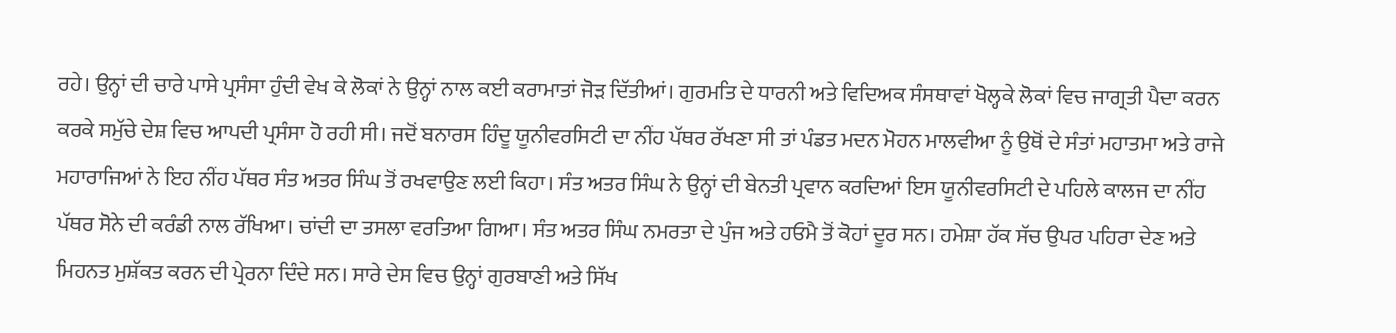ਰਹੇ। ਉਨ੍ਹਾਂ ਦੀ ਚਾਰੇ ਪਾਸੇ ਪ੍ਰਸੰਸਾ ਹੁੰਦੀ ਵੇਖ ਕੇ ਲੋਕਾਂ ਨੇ ਉਨ੍ਹਾਂ ਨਾਲ ਕਈ ਕਰਾਮਾਤਾਂ ਜੋੜ ਦਿੱਤੀਆਂ। ਗੁਰਮਤਿ ਦੇ ਧਾਰਨੀ ਅਤੇ ਵਿਦਿਅਕ ਸੰਸਥਾਵਾਂ ਖੋਲ੍ਹਕੇ ਲੋਕਾਂ ਵਿਚ ਜਾਗ੍ਰਤੀ ਪੈਦਾ ਕਰਨ ਕਰਕੇ ਸਮੁੱਚੇ ਦੇਸ਼ ਵਿਚ ਆਪਦੀ ਪ੍ਰਸੰਸਾ ਹੋ ਰਹੀ ਸੀ। ਜਦੋਂ ਬਨਾਰਸ ਹਿੰਦੂ ਯੂਨੀਵਰਸਿਟੀ ਦਾ ਨੀਂਹ ਪੱਥਰ ਰੱਖਣਾ ਸੀ ਤਾਂ ਪੰਡਤ ਮਦਨ ਮੋਹਨ ਮਾਲਵੀਆ ਨੂੰ ਉਥੋਂ ਦੇ ਸੰਤਾਂ ਮਹਾਤਮਾ ਅਤੇ ਰਾਜੇ ਮਹਾਰਾਜਿਆਂ ਨੇ ਇਹ ਨੀਂਹ ਪੱਥਰ ਸੰਤ ਅਤਰ ਸਿੰਘ ਤੋਂ ਰਖਵਾਉਣ ਲਈ ਕਿਹਾ। ਸੰਤ ਅਤਰ ਸਿੰਘ ਨੇ ਉਨ੍ਹਾਂ ਦੀ ਬੇਨਤੀ ਪ੍ਰਵਾਨ ਕਰਦਿਆਂ ਇਸ ਯੂਨੀਵਰਸਿਟੀ ਦੇ ਪਹਿਲੇ ਕਾਲਜ ਦਾ ਨੀਂਹ ਪੱਥਰ ਸੋਨੇ ਦੀ ਕਰੰਡੀ ਨਾਲ ਰੱਖਿਆ। ਚਾਂਦੀ ਦਾ ਤਸਲਾ ਵਰਤਿਆ ਗਿਆ। ਸੰਤ ਅਤਰ ਸਿੰਘ ਨਮਰਤਾ ਦੇ ਪੁੰਜ ਅਤੇ ਹਓਮੈ ਤੋਂ ਕੋਹਾਂ ਦੂਰ ਸਨ। ਹਮੇਸ਼ਾ ਹੱਕ ਸੱਚ ਉਪਰ ਪਹਿਰਾ ਦੇਣ ਅਤੇ ਮਿਹਨਤ ਮੁਸ਼ੱਕਤ ਕਰਨ ਦੀ ਪ੍ਰੇਰਨਾ ਦਿੰਦੇ ਸਨ। ਸਾਰੇ ਦੇਸ ਵਿਚ ਉਨ੍ਹਾਂ ਗੁਰਬਾਣੀ ਅਤੇ ਸਿੱਖ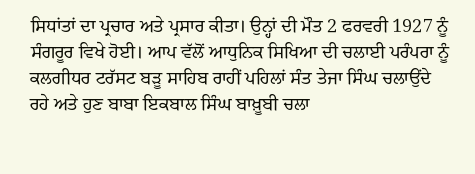ਸਿਧਾਂਤਾਂ ਦਾ ਪ੍ਰਚਾਰ ਅਤੇ ਪ੍ਰਸਾਰ ਕੀਤਾ। ਉਨ੍ਹਾਂ ਦੀ ਮੌਤ 2 ਫਰਵਰੀ 1927 ਨੂੰ ਸੰਗਰੂਰ ਵਿਖੇ ਹੋਈ। ਆਪ ਵੱਲੋਂ ਆਧੁਨਿਕ ਸਿਖਿਆ ਦੀ ਚਲਾਈ ਪਰੰਪਰਾ ਨੂੰ ਕਲਗੀਧਰ ਟਰੱਸਟ ਬੜੂ ਸਾਹਿਬ ਰਾਹੀਂ ਪਹਿਲਾਂ ਸੰਤ ਤੇਜਾ ਸਿੰਘ ਚਲਾਉਂਦੇ ਰਹੇ ਅਤੇ ਹੁਣ ਬਾਬਾ ਇਕਬਾਲ ਸਿੰਘ ਬਾਖ਼ੂਬੀ ਚਲਾ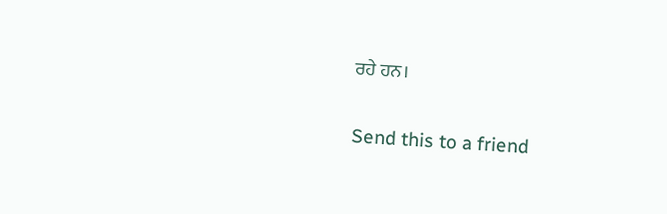ਰਹੇ ਹਨ।

Send this to a friend